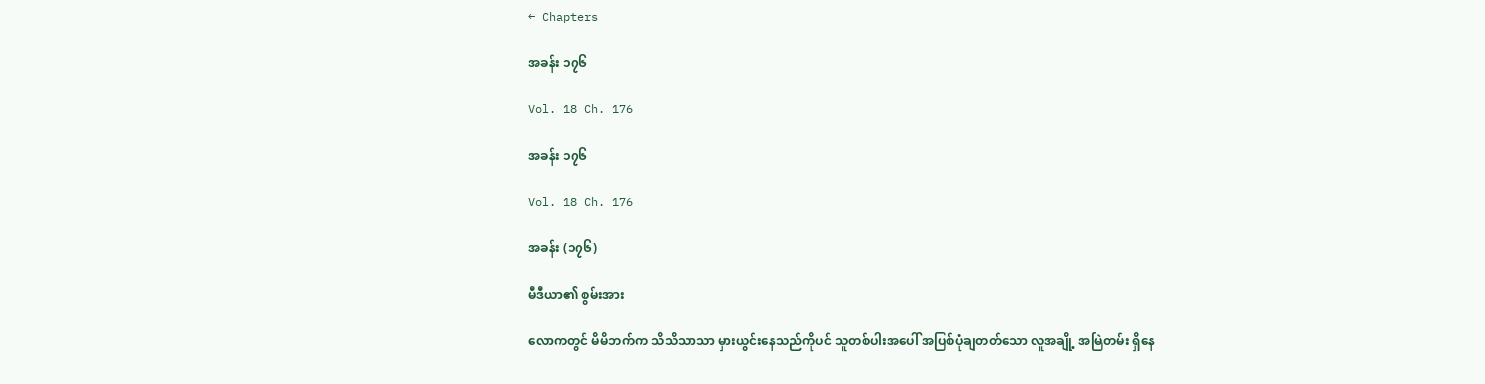← Chapters

အခန်း ၁၇၆

Vol. 18 Ch. 176

အခန်း ၁၇၆

Vol. 18 Ch. 176

အခန်း (၁၇၆)

မီဒီယာ၏ စွမ်းအား

လောကတွင် မိမိဘက်က သိသိသာသာ မှားယွင်းနေသည်ကိုပင် သူတစ်ပါးအပေါ် အပြစ်ပုံချတတ်သော လူအချို့ အမြဲတမ်း ရှိနေ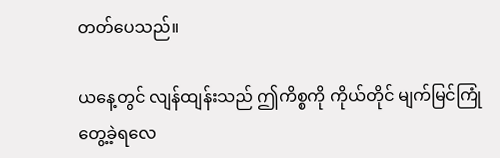တတ်ပေသည်။

ယနေ့တွင် လျန်ထျန်းသည် ဤကိစ္စကို ကိုယ်တိုင် မျက်မြင်ကြုံတွေ့ခဲ့ရလေ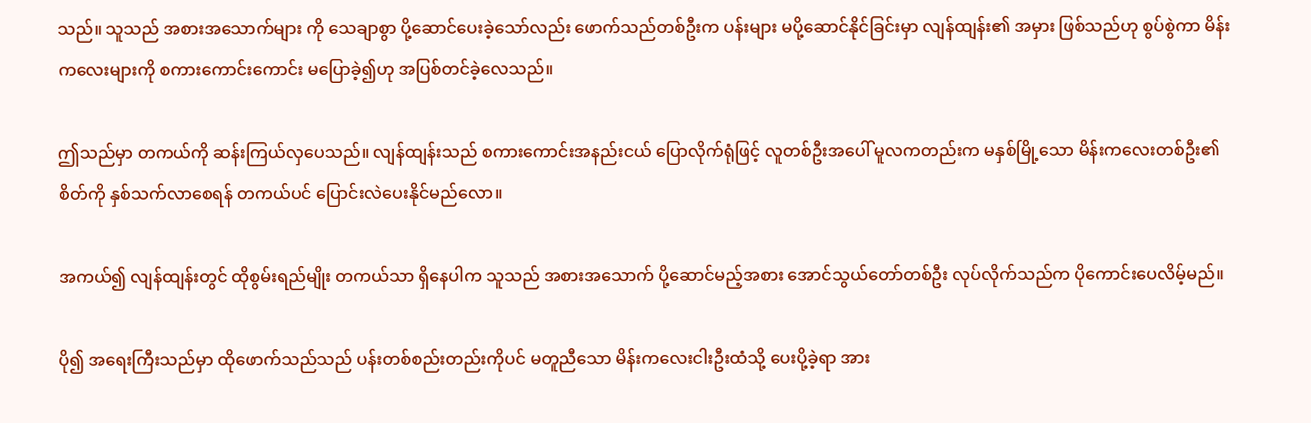သည်။ သူသည် အစားအသောက်များ ကို သေချာစွာ ပို့ဆောင်ပေးခဲ့သော်လည်း ဖောက်သည်တစ်ဦးက ပန်းများ မပို့ဆောင်နိုင်ခြင်းမှာ လျန်ထျန်း၏ အမှား ဖြစ်သည်ဟု စွပ်စွဲကာ မိန်းကလေးများကို စကားကောင်းကောင်း မပြောခဲ့၍ဟု အပြစ်တင်ခဲ့လေသည်။

ဤသည်မှာ တကယ်ကို ဆန်းကြယ်လှပေသည်။ လျန်ထျန်းသည် စကားကောင်းအနည်းငယ် ပြောလိုက်ရုံဖြင့် လူတစ်ဦးအပေါ် မူလကတည်းက မနှစ်မြို့သော မိန်းကလေးတစ်ဦး၏ စိတ်ကို နှစ်သက်လာစေရန် တကယ်ပင် ပြောင်းလဲပေးနိုင်မည်လော။

အကယ်၍ လျန်ထျန်းတွင် ထိုစွမ်းရည်မျိုး တကယ်သာ ရှိနေပါက သူသည် အစားအသောက် ပို့ဆောင်မည့်အစား အောင်သွယ်တော်တစ်ဦး လုပ်လိုက်သည်က ပိုကောင်းပေလိမ့်မည်။

ပို၍ အရေးကြီးသည်မှာ ထိုဖောက်သည်သည် ပန်းတစ်စည်းတည်းကိုပင် မတူညီသော မိန်းကလေးငါးဦးထံသို့ ပေးပို့ခဲ့ရာ အား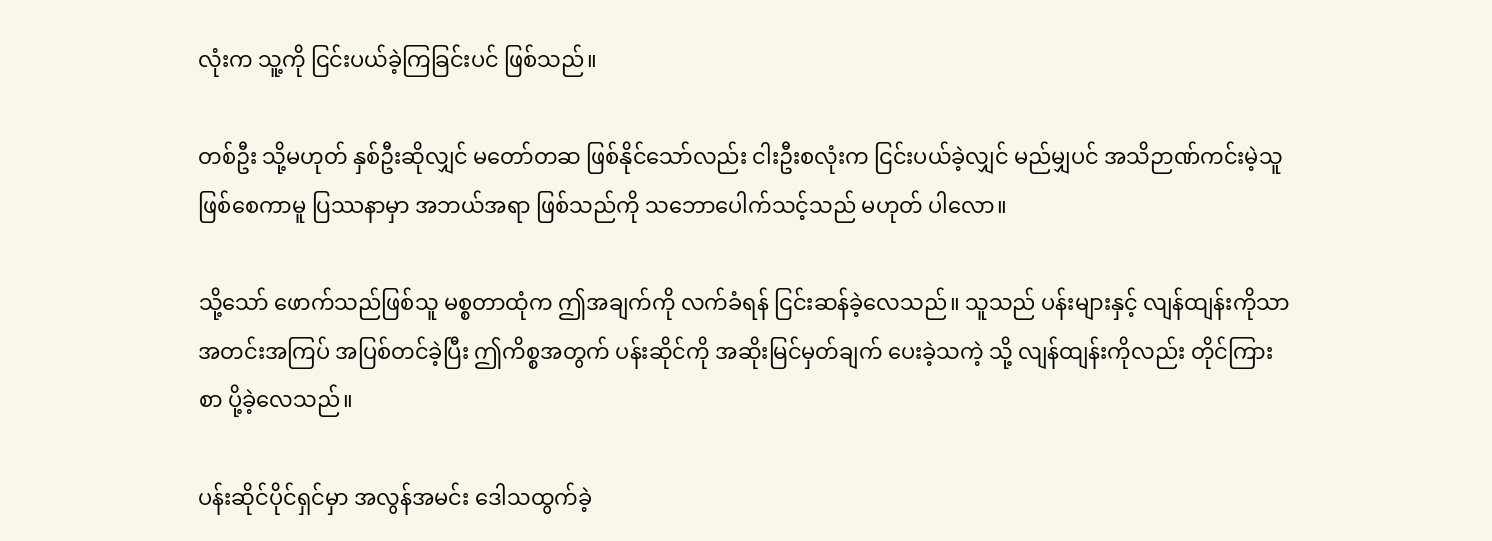လုံးက သူ့ကို ငြင်းပယ်ခဲ့ကြခြင်းပင် ဖြစ်သည်။

တစ်ဦး သို့မဟုတ် နှစ်ဦးဆိုလျှင် မတော်တဆ ဖြစ်နိုင်သော်လည်း ငါးဦးစလုံးက ငြင်းပယ်ခဲ့လျှင် မည်မျှပင် အသိဉာဏ်ကင်းမဲ့သူ ဖြစ်စေကာမူ ပြဿနာမှာ အဘယ်အရာ ဖြစ်သည်ကို သဘောပေါက်သင့်သည် မဟုတ် ပါလော။

သို့သော် ဖောက်သည်ဖြစ်သူ မစ္စတာထုံက ဤအချက်ကို လက်ခံရန် ငြင်းဆန်ခဲ့လေသည်။ သူသည် ပန်းများနှင့် လျန်ထျန်းကိုသာ အတင်းအကြပ် အပြစ်တင်ခဲ့ပြီး ဤကိစ္စအတွက် ပန်းဆိုင်ကို အဆိုးမြင်မှတ်ချက် ပေးခဲ့သကဲ့ သို့ လျန်ထျန်းကိုလည်း တိုင်ကြားစာ ပို့ခဲ့လေသည်။

ပန်းဆိုင်ပိုင်ရှင်မှာ အလွန်အမင်း ဒေါသထွက်ခဲ့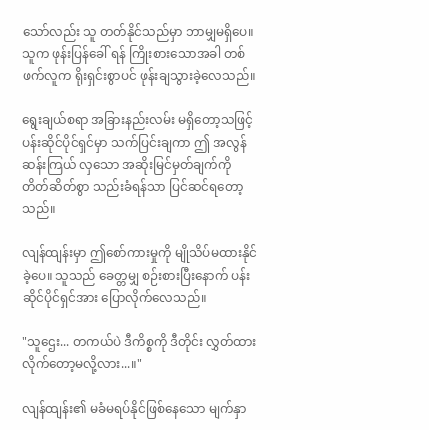သော်လည်း သူ တတ်နိုင်သည်မှာ ဘာမျှမရှိပေ။ သူက ဖုန်းပြန်ခေါ် ရန် ကြိုးစားသောအခါ တစ်ဖက်လူက ရိုးရှင်းစွာပင် ဖုန်းချသွားခဲ့လေသည်။

ရွေးချယ်စရာ အခြားနည်းလမ်း မရှိတော့သဖြင့် ပန်းဆိုင်ပိုင်ရှင်မှာ သက်ပြင်းချကာ ဤ အလွန် ဆန်းကြယ် လှသော အဆိုးမြင်မှတ်ချက်ကို တိတ်ဆိတ်စွာ သည်းခံရန်သာ ပြင်ဆင်ရတော့သည်။

လျန်ထျန်းမှာ ဤစော်ကားမှုကို မျိုသိပ်မထားနိုင်ခဲ့ပေ။ သူသည် ခေတ္တမျှ စဉ်းစားပြီးနောက် ပန်းဆိုင်ပိုင်ရှင်အား ပြောလိုက်လေသည်။

"သူဌေး... တကယ်ပဲ ဒီကိစ္စကို ဒီတိုင်း လွှတ်ထားလိုက်တော့မလို့လား...။"

လျန်ထျန်း၏ မခံမရပ်နိုင်ဖြစ်နေသော မျက်နှာ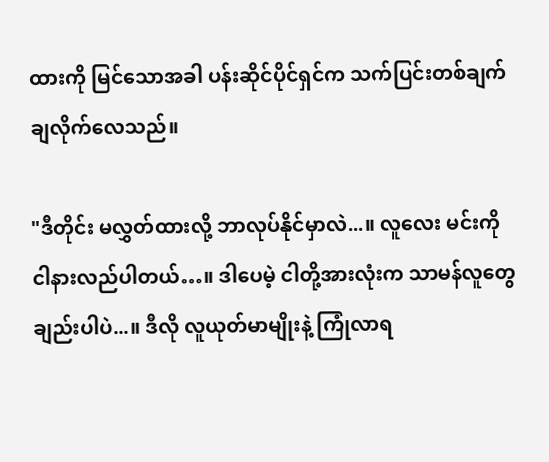ထားကို မြင်သောအခါ ပန်းဆိုင်ပိုင်ရှင်က သက်ပြင်းတစ်ချက် ချလိုက်လေသည်။

"ဒီတိုင်း မလွှတ်ထားလို့ ဘာလုပ်နိုင်မှာလဲ...။ လူလေး မင်းကို ငါနားလည်ပါတယ်…။ ဒါပေမဲ့ ငါတို့အားလုံးက သာမန်လူတွေချည်းပါပဲ...။ ဒီလို လူယုတ်မာမျိုးနဲ့ ကြုံလာရ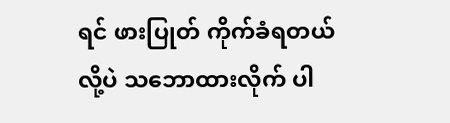ရင် ဖားပြုတ် ကိုက်ခံရတယ်လို့ပဲ သဘောထားလိုက် ပါ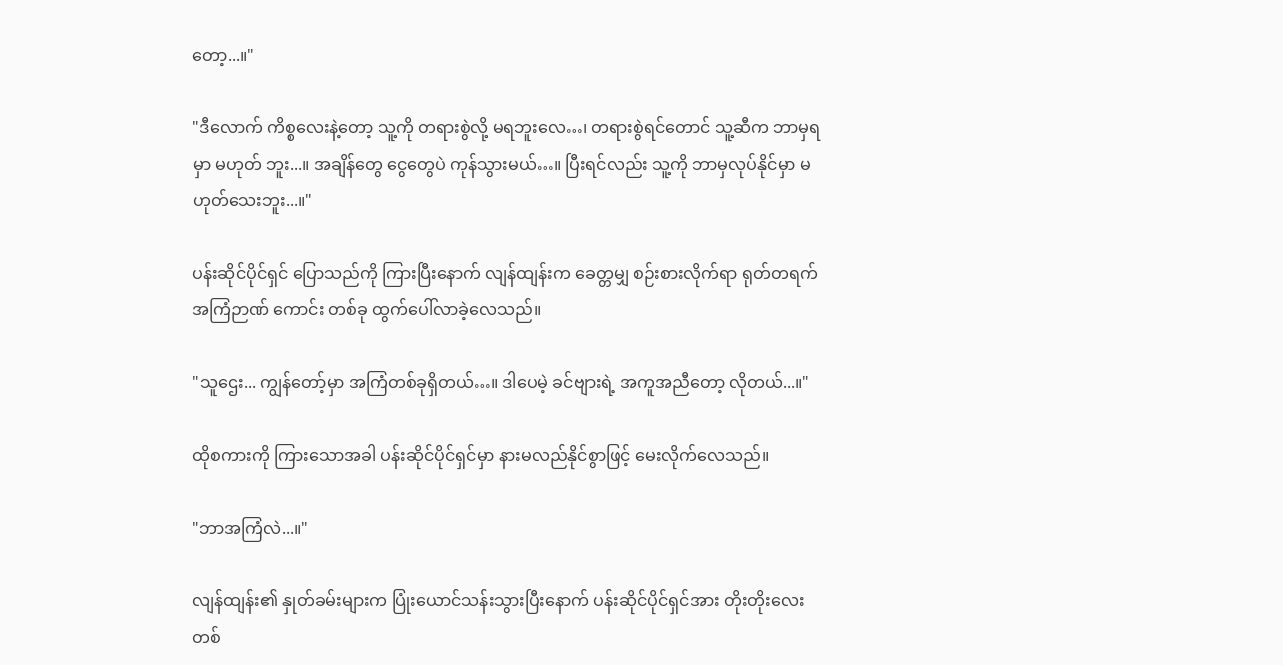တော့...။"

"ဒီလောက် ကိစ္စလေးနဲ့တော့ သူ့ကို တရားစွဲလို့ မရဘူးလေ…၊ တရားစွဲရင်တောင် သူ့ဆီက ဘာမှရမှာ မဟုတ် ဘူး...။ အချိန်တွေ ငွေတွေပဲ ကုန်သွားမယ်…။ ပြီးရင်လည်း သူ့ကို ဘာမှလုပ်နိုင်မှာ မဟုတ်သေးဘူး...။"

ပန်းဆိုင်ပိုင်ရှင် ပြောသည်ကို ကြားပြီးနောက် လျန်ထျန်းက ခေတ္တမျှ စဉ်းစားလိုက်ရာ ရုတ်တရက် အကြံဉာဏ် ကောင်း တစ်ခု ထွက်ပေါ်လာခဲ့လေသည်။

"သူဌေး... ကျွန်တော့်မှာ အကြံတစ်ခုရှိတယ်…။ ဒါပေမဲ့ ခင်ဗျားရဲ့ အကူအညီတော့ လိုတယ်...။"

ထိုစကားကို ကြားသောအခါ ပန်းဆိုင်ပိုင်ရှင်မှာ နားမလည်နိုင်စွာဖြင့် မေးလိုက်လေသည်။

"ဘာအကြံလဲ...။"

လျန်ထျန်း၏ နှုတ်ခမ်းများက ပြုံးယောင်သန်းသွားပြီးနောက် ပန်းဆိုင်ပိုင်ရှင်အား တိုးတိုးလေး တစ်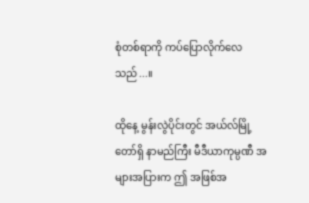စုံတစ်ရာကို ကပ်ပြောလိုက်လေသည်...။

ထိုနေ့ မွန်းလွဲပိုင်းတွင် အယ်လ်မြို့တော်ရှိ နာမည်ကြီး မီဒီယာကုမ္ပဏီ အများအပြားက ဤ အဖြစ်အ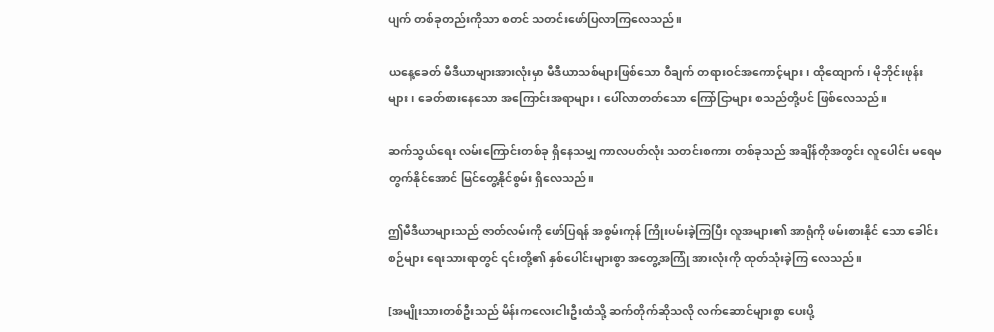ပျက် တစ်ခုတည်းကိုသာ စတင် သတင်းဖော်ပြလာကြလေသည်။

ယနေ့ခေတ် မီဒီယာများအားလုံးမှာ မီဒီယာသစ်များဖြစ်သော ဝီချက် တရားဝင်အကောင့်များ၊ ထိုထျောက်၊ မိုဘိုင်းဖုန်းများ၊ ခေတ်စားနေသော အကြောင်းအရာများ၊ ပေါ်လာတတ်သော ကြော်ငြာများ စသည်တို့ပင် ဖြစ်လေသည်။

ဆက်သွယ်ရေး လမ်းကြောင်းတစ်ခု ရှိနေသမျှ ကာလပတ်လုံး သတင်းစကား တစ်ခုသည် အချိန်တိုအတွင်း လူပေါင်း မရေမတွက်နိုင်အောင် မြင်တွေ့နိုင်စွမ်း ရှိလေသည်။

ဤမီဒီယာများသည် ဇာတ်လမ်းကို ဖော်ပြရန် အစွမ်းကုန် ကြိုးပမ်းခဲ့ကြပြီး လူအများ၏ အာရုံကို ဖမ်းစားနိုင် သော ခေါင်းစဉ်များ ရေးသားရာတွင် ၎င်းတို့၏ နှစ်ပေါင်းများစွာ အတွေ့အကြုံ အားလုံးကို ထုတ်သုံးခဲ့ကြ လေသည်။

[အမျိုးသားတစ်ဦးသည် မိန်းကလေးငါးဦးထံသို့ ဆက်တိုက်ဆိုသလို လက်ဆောင်များစွာ ပေးပို့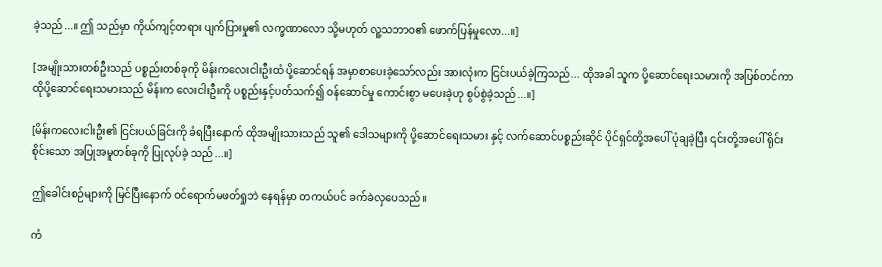ခဲ့သည်...။ ဤ သည်မှာ ကိုယ်ကျင့်တရား ပျက်ပြားမှု၏ လက္ခဏာလော သို့မဟုတ် လူ့သဘာဝ၏ ဖောက်ပြန်မှုလော...။]

[အမျိုးသားတစ်ဦးသည် ပစ္စည်းတစ်ခုကို မိန်းကလေးငါးဦးထံ ပို့ဆောင်ရန် အမှာစာပေးခဲ့သော်လည်း အားလုံးက ငြင်းပယ်ခဲ့ကြသည်... ထိုအခါ သူက ပို့ဆောင်ရေးသမားကို အပြစ်တင်ကာ ထိုပို့ဆောင်ရေးသမားသည် မိန်းက လေးငါးဦးကို ပစ္စည်းနှင့်ပတ်သက်၍ ဝန်ဆောင်မှု ကောင်းစွာ မပေးခဲ့ဟု စွပ်စွဲခဲ့သည်...။]

[မိန်းကလေးငါးဦး၏ ငြင်းပယ်ခြင်းကို ခံရပြီးနောက် ထိုအမျိုးသားသည် သူ၏ ဒေါသများကို ပို့ဆောင်ရေးသမား နှင့် လက်ဆောင်ပစ္စည်းဆိုင် ပိုင်ရှင်တို့အပေါ် ပုံချခဲ့ပြီး ၎င်းတို့အပေါ် ရိုင်းစိုင်းသော အပြုအမူတစ်ခုကို ပြုလုပ်ခဲ့ သည်...။]

ဤခေါင်းစဉ်များကို မြင်ပြီးနောက် ဝင်ရောက်မဖတ်ရှုဘဲ နေရန်မှာ တကယ်ပင် ခက်ခဲလှပေသည်။

ကံ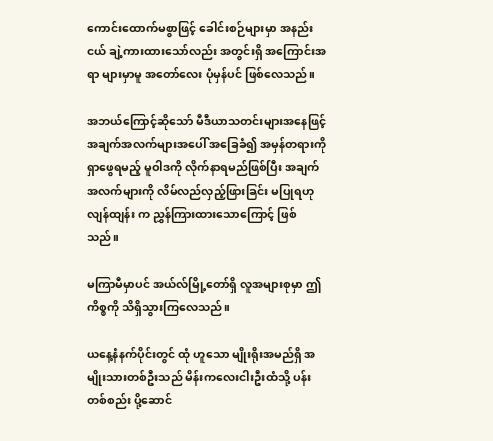ကောင်းထောက်မစွာဖြင့် ခေါင်းစဉ်များမှာ အနည်းငယ် ချဲ့ကားထားသော်လည်း အတွင်းရှိ အကြောင်းအရာ များမှာမူ အတော်လေး ပုံမှန်ပင် ဖြစ်လေသည်။

အဘယ်ကြောင့်ဆိုသော် မီဒီယာသတင်းများအနေဖြင့် အချက်အလက်များအပေါ် အခြေခံ၍ အမှန်တရားကို ရှာဖွေရမည့် မူဝါဒကို လိုက်နာရမည်ဖြစ်ပြီး အချက်အလက်များကို လိမ်လည်လှည့်ဖြားခြင်း မပြုရဟု လျန်ထျန်း က ညွှန်ကြားထားသောကြောင့် ဖြစ်သည်။

မကြာမီမှာပင် အယ်လ်မြို့တော်ရှိ လူအများစုမှာ ဤကိစ္စကို သိရှိသွားကြလေသည်။

ယနေ့နံနက်ပိုင်းတွင် ထုံ ဟူသော မျိုးရိုးအမည်ရှိ အမျိုးသားတစ်ဦးသည် မိန်းကလေးငါးဦးထံသို့ ပန်းတစ်စည်း ပို့ဆောင်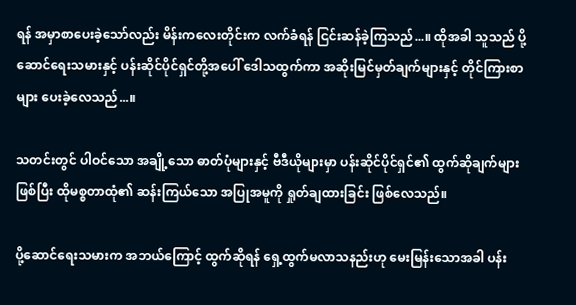ရန် အမှာစာပေးခဲ့သော်လည်း မိန်းကလေးတိုင်းက လက်ခံရန် ငြင်းဆန်ခဲ့ကြသည်...။ ထိုအခါ သူသည် ပို့ဆောင်ရေးသမားနှင့် ပန်းဆိုင်ပိုင်ရှင်တို့အပေါ် ဒေါသထွက်ကာ အဆိုးမြင်မှတ်ချက်များနှင့် တိုင်ကြားစာများ ပေးခဲ့လေသည်...။

သတင်းတွင် ပါဝင်သော အချို့သော ဓာတ်ပုံများနှင့် ဗီဒီယိုများမှာ ပန်းဆိုင်ပိုင်ရှင်၏ ထွက်ဆိုချက်များဖြစ်ပြီး ထိုမစ္စတာထုံ၏ ဆန်းကြယ်သော အပြုအမူကို ရှုတ်ချထားခြင်း ဖြစ်လေသည်။

ပို့ဆောင်ရေးသမားက အဘယ်ကြောင့် ထွက်ဆိုရန် ရှေ့ထွက်မလာသနည်းဟု မေးမြန်းသောအခါ ပန်း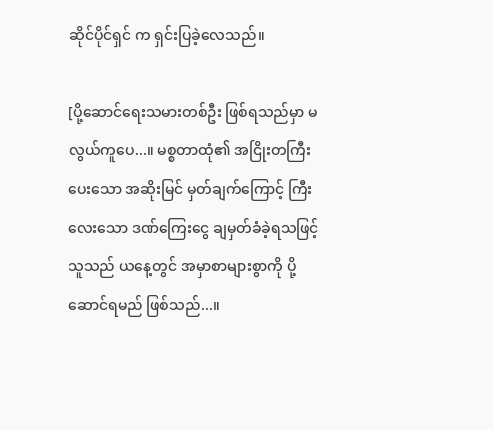ဆိုင်ပိုင်ရှင် က ရှင်းပြခဲ့လေသည်။

[ပို့ဆောင်ရေးသမားတစ်ဦး ဖြစ်ရသည်မှာ မလွယ်ကူပေ...။ မစ္စတာထုံ၏ အငြိုးတကြီးပေးသော အဆိုးမြင် မှတ်ချက်ကြောင့် ကြီးလေးသော ဒဏ်ကြေးငွေ ချမှတ်ခံခဲ့ရသဖြင့် သူသည် ယနေ့တွင် အမှာစာများစွာကို ပို့ဆောင်ရမည် ဖြစ်သည်...။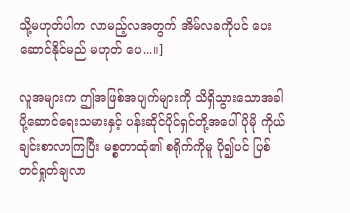သို့မဟုတ်ပါက လာမည့်လအတွက် အိမ်လခကိုပင် ပေးဆောင်နိုင်မည် မဟုတ် ပေ...။]

လူအများက ဤအဖြစ်အပျက်များကို သိရှိသွားသောအခါ ပို့ဆောင်ရေးသမားနှင့် ပန်းဆိုင်ပိုင်ရှင်တို့အပေါ် ပိုမို ကိုယ်ချင်းစာလာကြပြီး မစ္စတာထုံ၏ စရိုက်ကိုမူ ပို၍ပင် ပြစ်တင်ရှုတ်ချလာ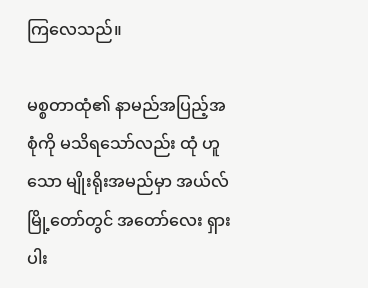ကြလေသည်။

မစ္စတာထုံ၏ နာမည်အပြည့်အစုံကို မသိရသော်လည်း ထုံ ဟူသော မျိုးရိုးအမည်မှာ အယ်လ်မြို့တော်တွင် အတော်လေး ရှားပါး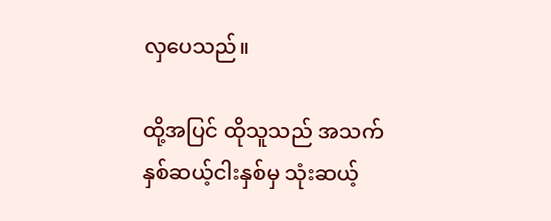လှပေသည်။

ထို့အပြင် ထိုသူသည် အသက် နှစ်ဆယ့်ငါးနှစ်မှ သုံးဆယ့်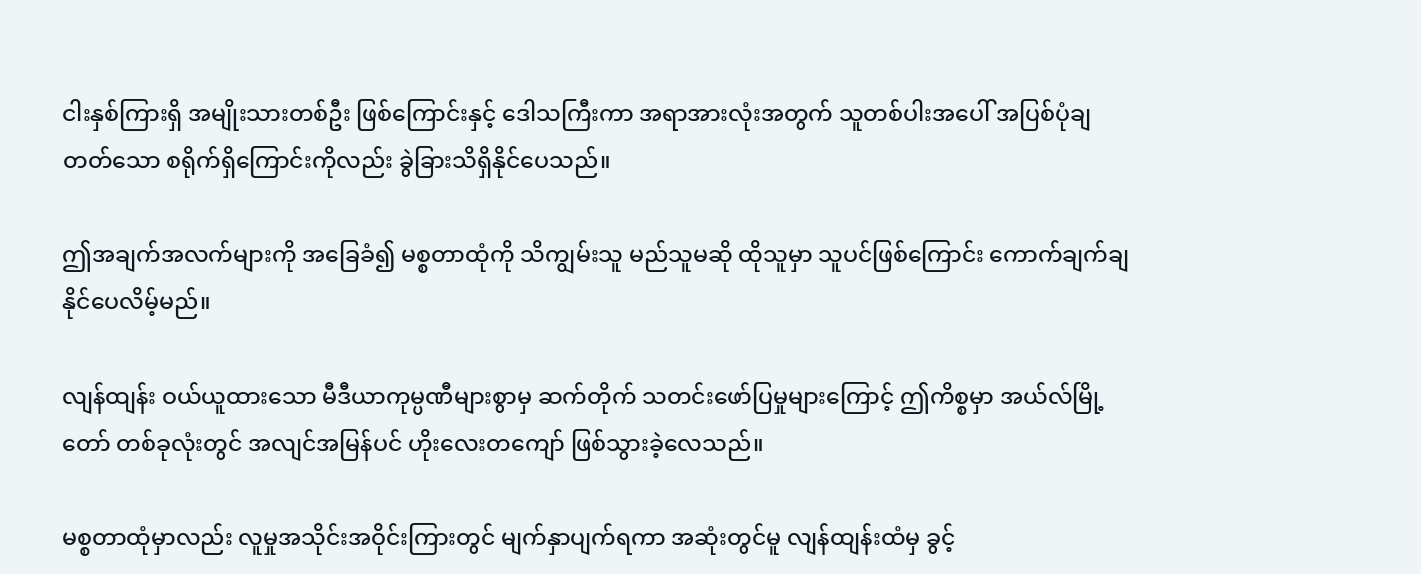ငါးနှစ်ကြားရှိ အမျိုးသားတစ်ဦး ဖြစ်ကြောင်းနှင့် ဒေါသကြီးကာ အရာအားလုံးအတွက် သူတစ်ပါးအပေါ် အပြစ်ပုံချတတ်သော စရိုက်ရှိကြောင်းကိုလည်း ခွဲခြားသိရှိနိုင်ပေသည်။

ဤအချက်အလက်များကို အခြေခံ၍ မစ္စတာထုံကို သိကျွမ်းသူ မည်သူမဆို ထိုသူမှာ သူပင်ဖြစ်ကြောင်း ကောက်ချက်ချနိုင်ပေလိမ့်မည်။

လျန်ထျန်း ဝယ်ယူထားသော မီဒီယာကုမ္ပဏီများစွာမှ ဆက်တိုက် သတင်းဖော်ပြမှုများကြောင့် ဤကိစ္စမှာ အယ်လ်မြို့တော် တစ်ခုလုံးတွင် အလျင်အမြန်ပင် ဟိုးလေးတကျော် ဖြစ်သွားခဲ့လေသည်။

မစ္စတာထုံမှာလည်း လူမှုအသိုင်းအဝိုင်းကြားတွင် မျက်နှာပျက်ရကာ အဆုံးတွင်မူ လျန်ထျန်းထံမှ ခွင့်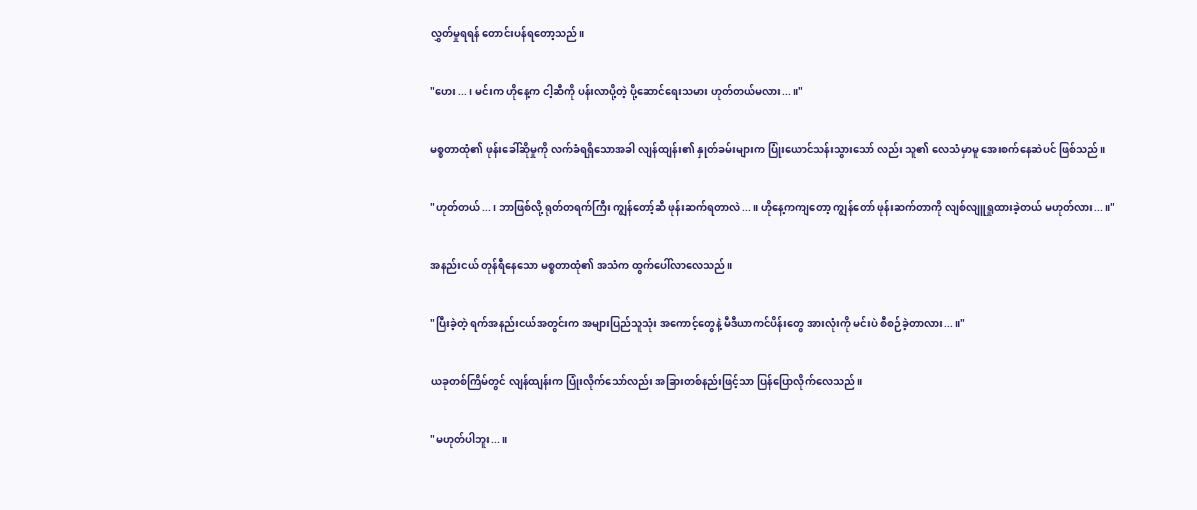လွှတ်မှုရရန် တောင်းပန်ရတော့သည်။

"ဟေး...၊ မင်းက ဟိုနေ့က ငါ့ဆီကို ပန်းလာပို့တဲ့ ပို့ဆောင်ရေးသမား ဟုတ်တယ်မလား...။"

မစ္စတာထုံ၏ ဖုန်းခေါ်ဆိုမှုကို လက်ခံရရှိသောအခါ လျန်ထျန်း၏ နှုတ်ခမ်းများက ပြုံးယောင်သန်းသွားသော် လည်း သူ၏ လေသံမှာမူ အေးစက်နေဆဲပင် ဖြစ်သည်။

"ဟုတ်တယ်...၊ ဘာဖြစ်လို့ ရုတ်တရက်ကြီး ကျွန်တော့်ဆီ ဖုန်းဆက်ရတာလဲ...။ ဟိုနေ့ကကျတော့ ကျွန်တော် ဖုန်းဆက်တာကို လျစ်လျူရှုထားခဲ့တယ် မဟုတ်လား...။"

အနည်းငယ် တုန်ရီနေသော မစ္စတာထုံ၏ အသံက ထွက်ပေါ်လာလေသည်။

"ပြီးခဲ့တဲ့ ရက်အနည်းငယ်အတွင်းက အများပြည်သူသုံး အကောင့်တွေနဲ့ မီဒီယာကင်ပိန်းတွေ အားလုံးကို မင်းပဲ စီစဉ်ခဲ့တာလား...။"

ယခုတစ်ကြိမ်တွင် လျန်ထျန်းက ပြုံးလိုက်သော်လည်း အခြားတစ်နည်းဖြင့်သာ ပြန်ပြောလိုက်လေသည်။

"မဟုတ်ပါဘူး...။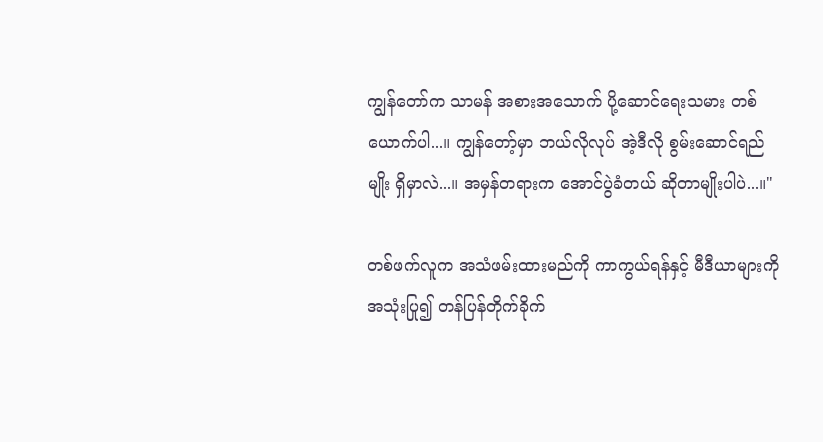ကျွန်တော်က သာမန် အစားအသောက် ပို့ဆောင်ရေးသမား တစ်ယောက်ပါ...။ ကျွန်တော့်မှာ ဘယ်လိုလုပ် အဲ့ဒီလို စွမ်းဆောင်ရည်မျိုး ရှိမှာလဲ...။ အမှန်တရားက အောင်ပွဲခံတယ် ဆိုတာမျိုးပါပဲ...။"

တစ်ဖက်လူက အသံဖမ်းထားမည်ကို ကာကွယ်ရန်နှင့် မီဒီယာများကို အသုံးပြု၍ တန်ပြန်တိုက်ခိုက်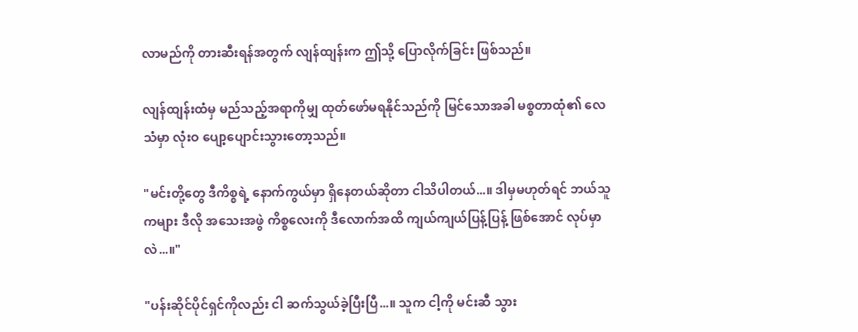လာမည်ကို တားဆီးရန်အတွက် လျန်ထျန်းက ဤသို့ ပြောလိုက်ခြင်း ဖြစ်သည်။

လျန်ထျန်းထံမှ မည်သည့်အရာကိုမျှ ထုတ်ဖော်မရနိုင်သည်ကို မြင်သောအခါ မစ္စတာထုံ၏ လေသံမှာ လုံးဝ ပျော့ပျောင်းသွားတော့သည်။

"မင်းတို့တွေ ဒီကိစ္စရဲ့ နောက်ကွယ်မှာ ရှိနေတယ်ဆိုတာ ငါသိပါတယ်...။ ဒါမှမဟုတ်ရင် ဘယ်သူကများ ဒီလို အသေးအဖွဲ ကိစ္စလေးကို ဒီလောက်အထိ ကျယ်ကျယ်ပြန့်ပြန့် ဖြစ်အောင် လုပ်မှာလဲ...။"

"ပန်းဆိုင်ပိုင်ရှင်ကိုလည်း ငါ ဆက်သွယ်ခဲ့ပြီးပြီ...။ သူက ငါ့ကို မင်းဆီ သွား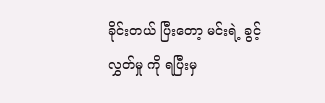ခိုင်းတယ် ပြီးတော့ မင်းရဲ့ ခွင့်လွှတ်မှု ကို ရပြီးမှ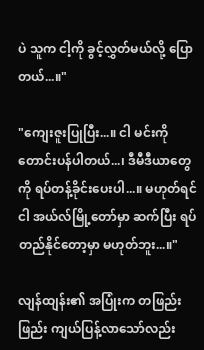ပဲ သူက ငါ့ကို ခွင့်လွှတ်မယ်လို့ ပြောတယ်...။"

"ကျေးဇူးပြုပြီး...။ ငါ မင်းကို တောင်းပန်ပါတယ်...၊ ဒီမီဒီယာတွေကို ရပ်တန့်ခိုင်းပေးပါ...။ မဟုတ်ရင် ငါ အယ်လ်မြို့တော်မှာ ဆက်ပြီး ရပ်တည်နိုင်တော့မှာ မဟုတ်ဘူး...။"

လျန်ထျန်း၏ အပြုံးက တဖြည်းဖြည်း ကျယ်ပြန့်လာသော်လည်း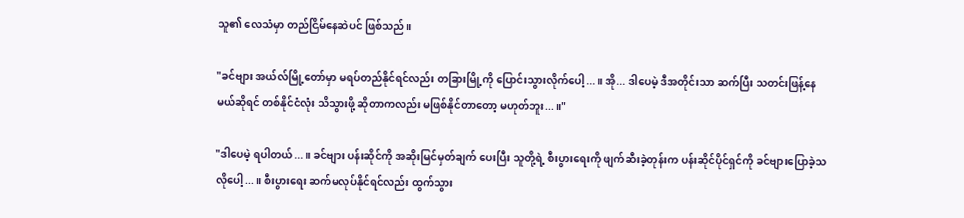သူ၏ လေသံမှာ တည်ငြိမ်နေဆဲပင် ဖြစ်သည်။

"ခင်ဗျား အယ်လ်မြို့တော်မှာ မရပ်တည်နိုင်ရင်လည်း တခြားမြို့ကို ပြောင်းသွားလိုက်ပေါ့...။ အို... ဒါပေမဲ့ ဒီအတိုင်းသာ ဆက်ပြီး သတင်းဖြန့်နေမယ်ဆိုရင် တစ်နိုင်ငံလုံး သိသွားဖို့ ဆိုတာကလည်း မဖြစ်နိုင်တာတော့ မဟုတ်ဘူး...။"

"ဒါပေမဲ့ ရပါတယ်...။ ခင်ဗျား ပန်းဆိုင်ကို အဆိုးမြင်မှတ်ချက် ပေးပြီး သူတို့ရဲ့ စီးပွားရေးကို ဖျက်ဆီးခဲ့တုန်းက ပန်းဆိုင်ပိုင်ရှင်ကို ခင်ဗျားပြောခဲ့သလိုပေါ့...။ စီးပွားရေး ဆက်မလုပ်နိုင်ရင်လည်း ထွက်သွား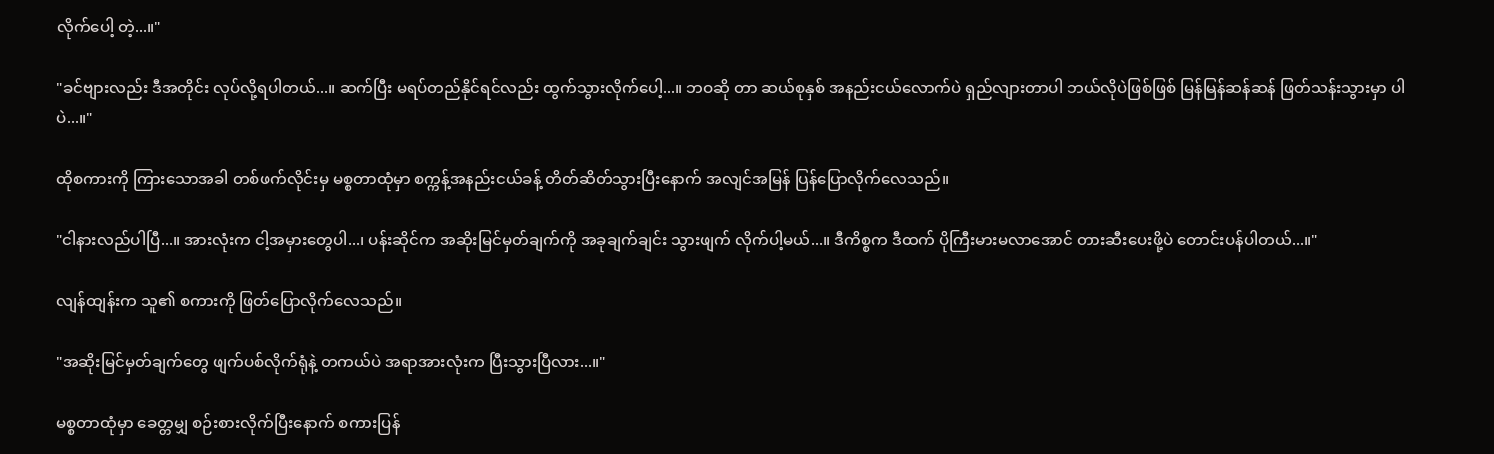လိုက်ပေါ့ တဲ့...။"

"ခင်ဗျားလည်း ဒီအတိုင်း လုပ်လို့ရပါတယ်...။ ဆက်ပြီး မရပ်တည်နိုင်ရင်လည်း ထွက်သွားလိုက်ပေါ့...။ ဘဝဆို တာ ဆယ်စုနှစ် အနည်းငယ်လောက်ပဲ ရှည်လျားတာပါ ဘယ်လိုပဲဖြစ်ဖြစ် မြန်မြန်ဆန်ဆန် ဖြတ်သန်းသွားမှာ ပါပဲ...။"

ထိုစကားကို ကြားသောအခါ တစ်ဖက်လိုင်းမှ မစ္စတာထုံမှာ စက္ကန့်အနည်းငယ်ခန့် တိတ်ဆိတ်သွားပြီးနောက် အလျင်အမြန် ပြန်ပြောလိုက်လေသည်။

"ငါနားလည်ပါပြီ...။ အားလုံးက ငါ့အမှားတွေပါ...၊ ပန်းဆိုင်က အဆိုးမြင်မှတ်ချက်ကို အခုချက်ချင်း သွားဖျက် လိုက်ပါ့မယ်...။ ဒီကိစ္စက ဒီထက် ပိုကြီးမားမလာအောင် တားဆီးပေးဖို့ပဲ တောင်းပန်ပါတယ်...။"

လျန်ထျန်းက သူ၏ စကားကို ဖြတ်ပြောလိုက်လေသည်။

"အဆိုးမြင်မှတ်ချက်တွေ ဖျက်ပစ်လိုက်ရုံနဲ့ တကယ်ပဲ အရာအားလုံးက ပြီးသွားပြီလား...။"

မစ္စတာထုံမှာ ခေတ္တမျှ စဉ်းစားလိုက်ပြီးနောက် စကားပြန်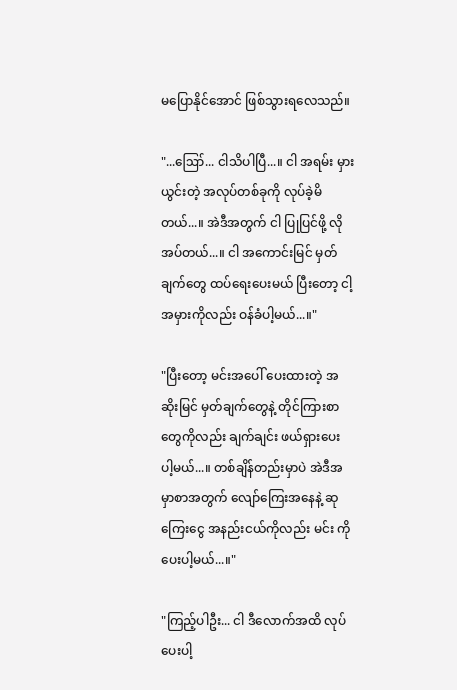မပြောနိုင်အောင် ဖြစ်သွားရလေသည်။

"...ဪ... ငါသိပါပြီ...။ ငါ အရမ်း မှားယွင်းတဲ့ အလုပ်တစ်ခုကို လုပ်ခဲ့မိတယ်...။ အဲဒီအတွက် ငါ ပြုပြင်ဖို့ လိုအပ်တယ်...။ ငါ အကောင်းမြင် မှတ်ချက်တွေ ထပ်ရေးပေးမယ် ပြီးတော့ ငါ့အမှားကိုလည်း ဝန်ခံပါ့မယ်...။"

"ပြီးတော့ မင်းအပေါ် ပေးထားတဲ့ အဆိုးမြင် မှတ်ချက်တွေနဲ့ တိုင်ကြားစာတွေကိုလည်း ချက်ချင်း ဖယ်ရှားပေး ပါ့မယ်...။ တစ်ချိန်တည်းမှာပဲ အဲဒီအမှာစာအတွက် လျော်ကြေးအနေနဲ့ ဆုကြေးငွေ အနည်းငယ်ကိုလည်း မင်း ကို ပေးပါ့မယ်...။"

"ကြည့်ပါဦး... ငါ ဒီလောက်အထိ လုပ်ပေးပါ့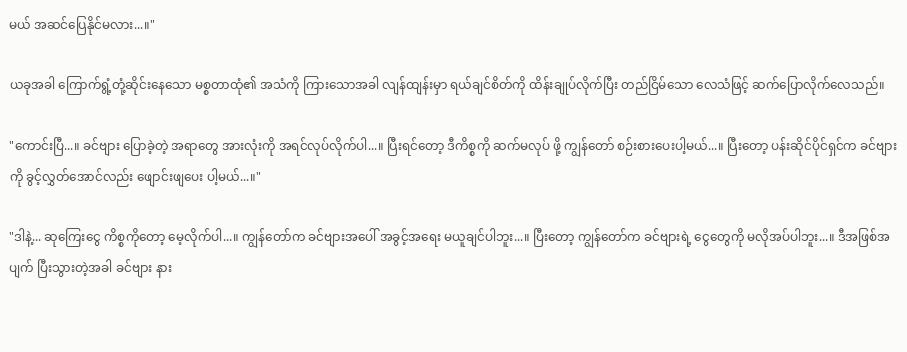မယ် အဆင်ပြေနိုင်မလား...။"

ယခုအခါ ကြောက်ရွံ့တုံ့ဆိုင်းနေသော မစ္စတာထုံ၏ အသံကို ကြားသောအခါ လျန်ထျန်းမှာ ရယ်ချင်စိတ်ကို ထိန်းချုပ်လိုက်ပြီး တည်ငြိမ်သော လေသံဖြင့် ဆက်ပြောလိုက်လေသည်။

"ကောင်းပြီ...။ ခင်ဗျား ပြောခဲ့တဲ့ အရာတွေ အားလုံးကို အရင်လုပ်လိုက်ပါ...။ ပြီးရင်တော့ ဒီကိစ္စကို ဆက်မလုပ် ဖို့ ကျွန်တော် စဉ်းစားပေးပါ့မယ်...။ ပြီးတော့ ပန်းဆိုင်ပိုင်ရှင်က ခင်ဗျားကို ခွင့်လွှတ်အောင်လည်း ဖျောင်းဖျပေး ပါ့မယ်...။"

"ဒါနဲ့... ဆုကြေးငွေ ကိစ္စကိုတော့ မေ့လိုက်ပါ...။ ကျွန်တော်က ခင်ဗျားအပေါ် အခွင့်အရေး မယူချင်ပါဘူး...။ ပြီးတော့ ကျွန်တော်က ခင်ဗျားရဲ့ ငွေတွေကို မလိုအပ်ပါဘူး...။ ဒီအဖြစ်အပျက် ပြီးသွားတဲ့အခါ ခင်ဗျား နား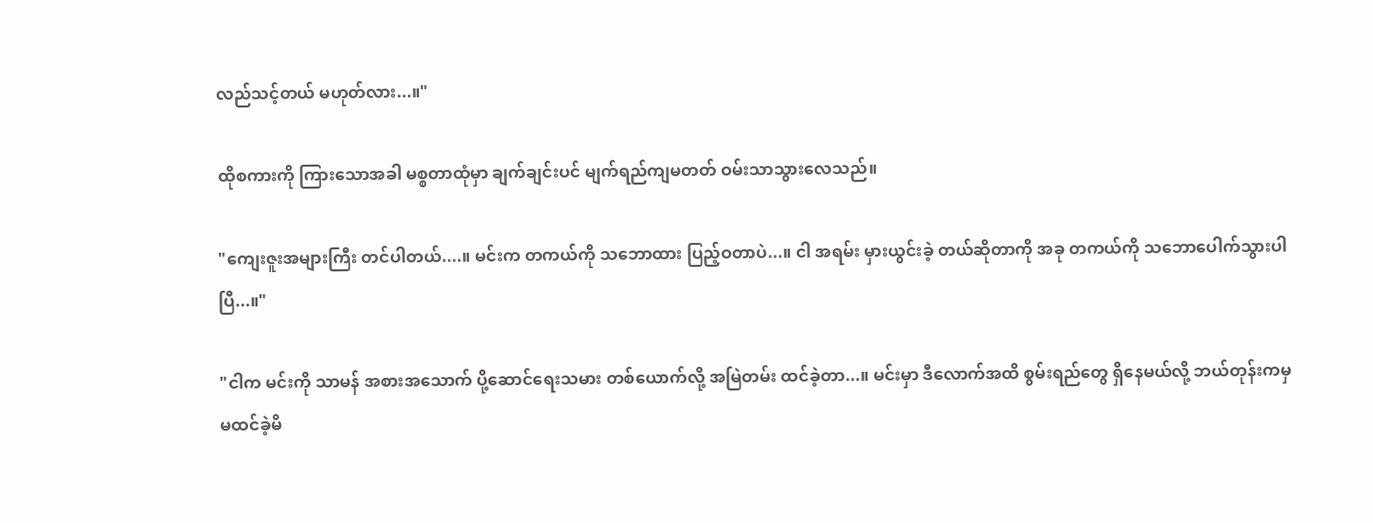လည်သင့်တယ် မဟုတ်လား...။"

ထိုစကားကို ကြားသောအခါ မစ္စတာထုံမှာ ချက်ချင်းပင် မျက်ရည်ကျမတတ် ဝမ်းသာသွားလေသည်။

"ကျေးဇူးအများကြီး တင်ပါတယ်....။ မင်းက တကယ်ကို သဘောထား ပြည့်ဝတာပဲ...။ ငါ အရမ်း မှားယွင်းခဲ့ တယ်ဆိုတာကို အခု တကယ်ကို သဘောပေါက်သွားပါပြီ...။"

"ငါက မင်းကို သာမန် အစားအသောက် ပို့ဆောင်ရေးသမား တစ်ယောက်လို့ အမြဲတမ်း ထင်ခဲ့တာ...။ မင်းမှာ ဒီလောက်အထိ စွမ်းရည်တွေ ရှိနေမယ်လို့ ဘယ်တုန်းကမှ မထင်ခဲ့မိ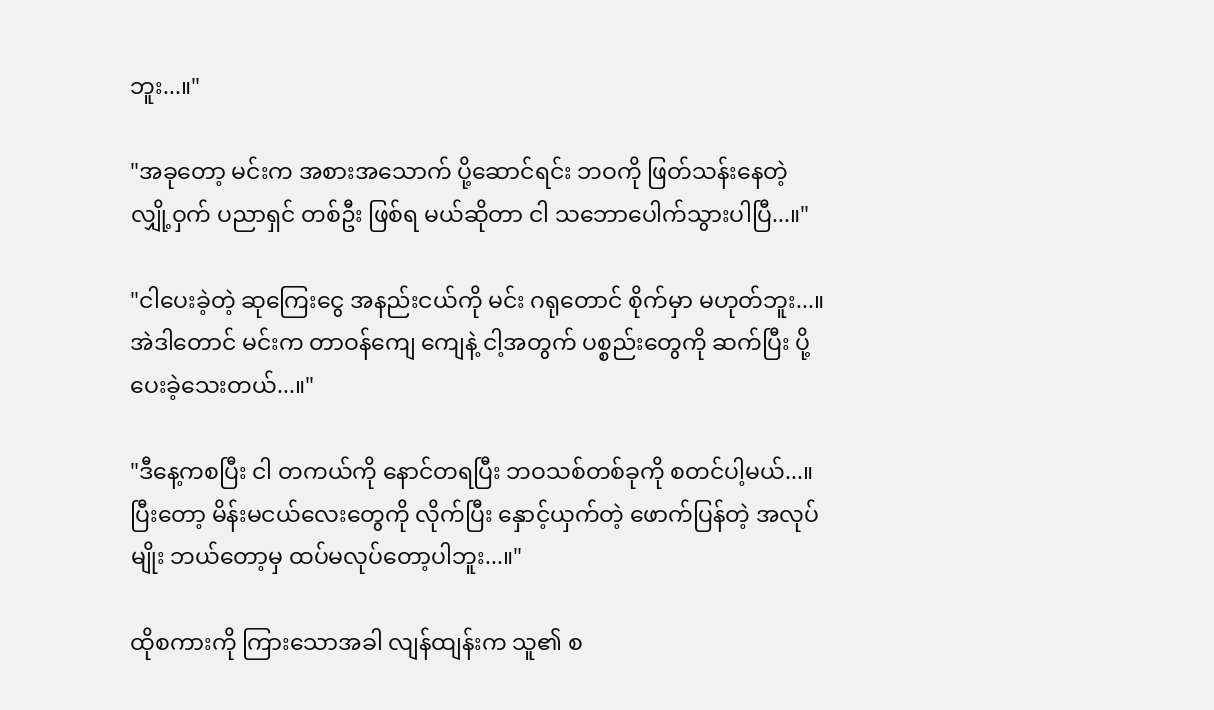ဘူး...။"

"အခုတော့ မင်းက အစားအသောက် ပို့ဆောင်ရင်း ဘဝကို ဖြတ်သန်းနေတဲ့ လျှို့ဝှက် ပညာရှင် တစ်ဦး ဖြစ်ရ မယ်ဆိုတာ ငါ သဘောပေါက်သွားပါပြီ...။"

"ငါပေးခဲ့တဲ့ ဆုကြေးငွေ အနည်းငယ်ကို မင်း ဂရုတောင် စိုက်မှာ မဟုတ်ဘူး...။ အဲဒါတောင် မင်းက တာဝန်ကျေ ကျေနဲ့ ငါ့အတွက် ပစ္စည်းတွေကို ဆက်ပြီး ပို့ပေးခဲ့သေးတယ်...။"

"ဒီနေ့ကစပြီး ငါ တကယ်ကို နောင်တရပြီး ဘဝသစ်တစ်ခုကို စတင်ပါ့မယ်...။ ပြီးတော့ မိန်းမငယ်လေးတွေကို လိုက်ပြီး နှောင့်ယှက်တဲ့ ဖောက်ပြန်တဲ့ အလုပ်မျိုး ဘယ်တော့မှ ထပ်မလုပ်တော့ပါဘူး...။"

ထိုစကားကို ကြားသောအခါ လျန်ထျန်းက သူ၏ စ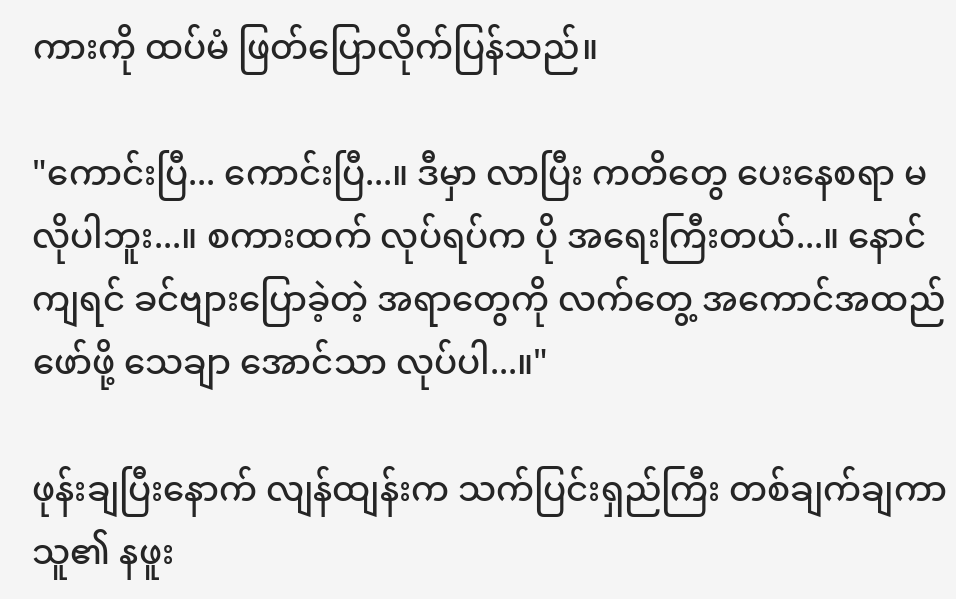ကားကို ထပ်မံ ဖြတ်ပြောလိုက်ပြန်သည်။

"ကောင်းပြီ... ကောင်းပြီ...။ ဒီမှာ လာပြီး ကတိတွေ ပေးနေစရာ မလိုပါဘူး...။ စကားထက် လုပ်ရပ်က ပို အရေးကြီးတယ်...။ နောင်ကျရင် ခင်ဗျားပြောခဲ့တဲ့ အရာတွေကို လက်တွေ့ အကောင်အထည်ဖော်ဖို့ သေချာ အောင်သာ လုပ်ပါ...။"

ဖုန်းချပြီးနောက် လျန်ထျန်းက သက်ပြင်းရှည်ကြီး တစ်ချက်ချကာ သူ၏ နဖူး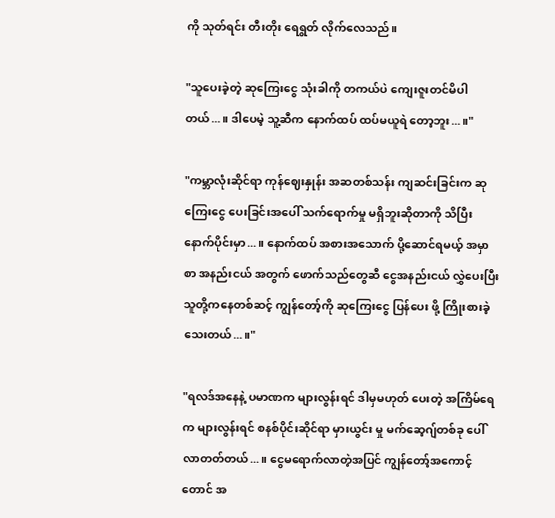ကို သုတ်ရင်း တီးတိုး ရေရွတ် လိုက်လေသည်။

"သူပေးခဲ့တဲ့ ဆုကြေးငွေ သုံးခါကို တကယ်ပဲ ကျေးဇူးတင်မိပါတယ်...။ ဒါပေမဲ့ သူ့ဆီက နောက်ထပ် ထပ်မယူရဲ တော့ဘူး...။"

"ကမ္ဘာလုံးဆိုင်ရာ ကုန်ဈေးနှုန်း အဆတစ်သန်း ကျဆင်းခြင်းက ဆုကြေးငွေ ပေးခြင်းအပေါ် သက်ရောက်မှု မရှိဘူးဆိုတာကို သိပြီးနောက်ပိုင်းမှာ...။ နောက်ထပ် အစားအသောက် ပို့ဆောင်ရမယ့် အမှာစာ အနည်းငယ် အတွက် ဖောက်သည်တွေဆီ ငွေအနည်းငယ် လွှဲပေးပြီး သူတို့ကနေတစ်ဆင့် ကျွန်တော့်ကို ဆုကြေးငွေ ပြန်ပေး ဖို့ ကြိုးစားခဲ့သေးတယ်...။"

"ရလဒ်အနေနဲ့ ပမာဏက များလွန်းရင် ဒါမှမဟုတ် ပေးတဲ့ အကြိမ်ရေက များလွန်းရင် စနစ်ပိုင်းဆိုင်ရာ မှားယွင်း မှု မက်ဆေ့ဂျ်တစ်ခု ပေါ်လာတတ်တယ်...။ ငွေမရောက်လာတဲ့အပြင် ကျွန်တော့်အကောင့်တောင် အ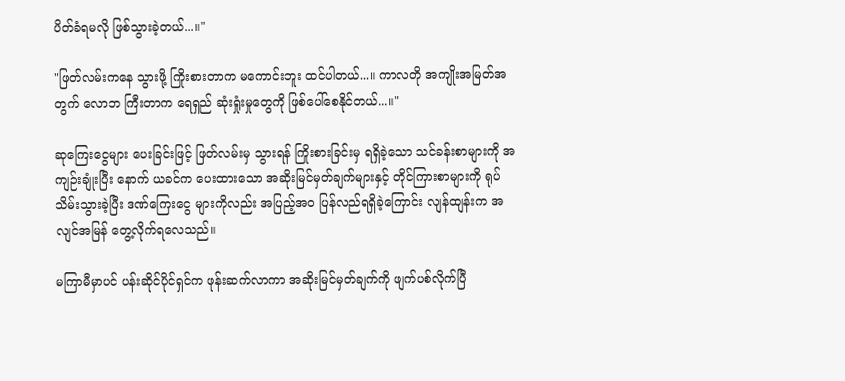ပိတ်ခံရမလို ဖြစ်သွားခဲ့တယ်...။"

"ဖြတ်လမ်းကနေ သွားဖို့ ကြိုးစားတာက မကောင်းဘူး ထင်ပါတယ်...။ ကာလတို အကျိုးအမြတ်အတွက် လောဘ ကြီးတာက ရေရှည် ဆုံးရှုံးမှုတွေကို ဖြစ်ပေါ်စေနိုင်တယ်...။"

ဆုကြေးငွေများ ပေးခြင်းဖြင့် ဖြတ်လမ်းမှ သွားရန် ကြိုးစားခြင်းမှ ရရှိခဲ့သော သင်ခန်းစာများကို အကျဉ်းချုံးပြီး နောက် ယခင်က ပေးထားသော အဆိုးမြင်မှတ်ချက်များနှင့် တိုင်ကြားစာများကို ရုပ်သိမ်းသွားခဲ့ပြီး ဒဏ်ကြေးငွေ များကိုလည်း အပြည့်အဝ ပြန်လည်ရရှိခဲ့ကြောင်း လျန်ထျန်းက အလျင်အမြန် တွေ့လိုက်ရလေသည်။

မကြာမီမှာပင် ပန်းဆိုင်ပိုင်ရှင်က ဖုန်းဆက်လာကာ အဆိုးမြင်မှတ်ချက်ကို ဖျက်ပစ်လိုက်ပြီ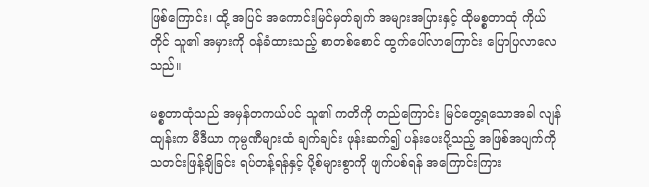ဖြစ်ကြောင်း၊ ထို့ အပြင် အကောင်းမြင်မှတ်ချက် အများအပြားနှင့် ထိုမစ္စတာထုံ ကိုယ်တိုင် သူ၏ အမှားကို ဝန်ခံထားသည့် စာတစ်စောင် ထွက်ပေါ်လာကြောင်း ပြောပြလာလေသည်။

မစ္စတာထုံသည် အမှန်တကယ်ပင် သူ၏ ကတိကို တည်ကြောင်း မြင်တွေ့ရသောအခါ လျန်ထျန်းက မီဒီယာ ကုမ္ပဏီများထံ ချက်ချင်း ဖုန်းဆက်၍ ပန်းပေးပို့သည့် အဖြစ်အပျက်ကို သတင်းဖြန့်ချိခြင်း ရပ်တန့်ရန်နှင့် ပို့စ်များစွာကို ဖျက်ပစ်ရန် အကြောင်းကြား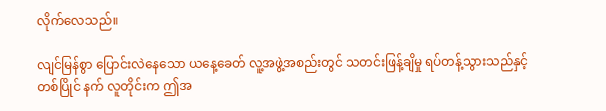လိုက်လေသည်။

လျင်မြန်စွာ ပြောင်းလဲနေသော ယနေ့ခေတ် လူ့အဖွဲ့အစည်းတွင် သတင်းဖြန့်ချိမှု ရပ်တန့်သွားသည်နှင့် တစ်ပြိုင် နက် လူတိုင်းက ဤအ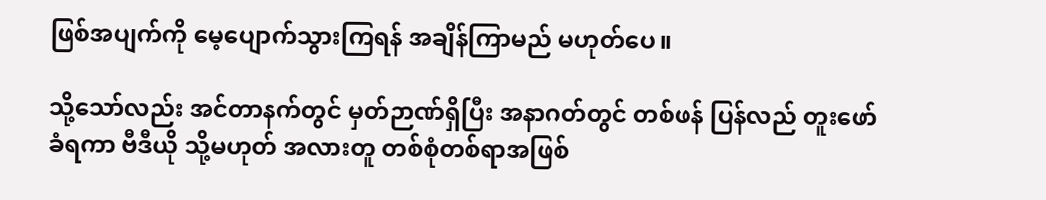ဖြစ်အပျက်ကို မေ့ပျောက်သွားကြရန် အချိန်ကြာမည် မဟုတ်ပေ။

သို့သော်လည်း အင်တာနက်တွင် မှတ်ဉာဏ်ရှိပြီး အနာဂတ်တွင် တစ်ဖန် ပြန်လည် တူးဖော်ခံရကာ ဗီဒီယို သို့မဟုတ် အလားတူ တစ်စုံတစ်ရာအဖြစ်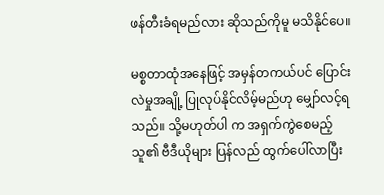ဖန်တီးခံရမည်လား ဆိုသည်ကိုမူ မသိနိုင်ပေ။

မစ္စတာထုံအနေဖြင့် အမှန်တကယ်ပင် ပြောင်းလဲမှုအချို့ ပြုလုပ်နိုင်လိမ့်မည်ဟု မျှော်လင့်ရသည်။ သို့မဟုတ်ပါ က အရှက်ကွဲစေမည့် သူ၏ ဗီဒီယိုများ ပြန်လည် ထွက်ပေါ်လာပြီး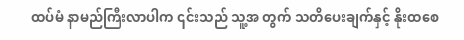ထပ်မံ နာမည်ကြီးလာပါက ၎င်းသည် သူ့အ တွက် သတိပေးချက်နှင့် နိုးထစေ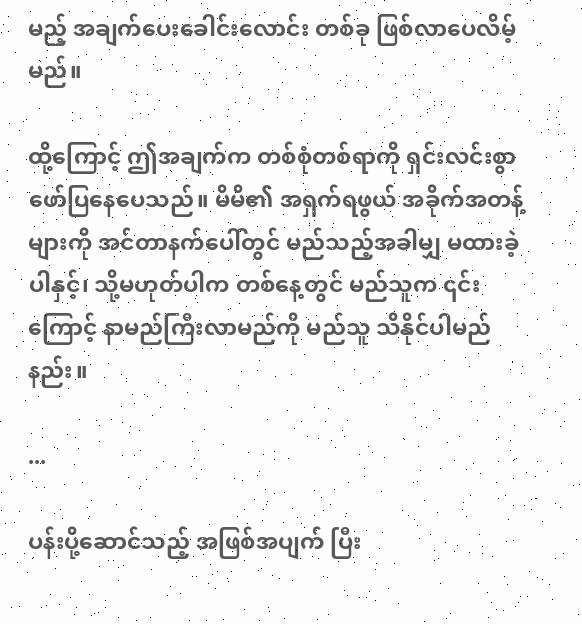မည့် အချက်ပေးခေါင်းလောင်း တစ်ခု ဖြစ်လာပေလိမ့်မည်။

ထို့ကြောင့် ဤအချက်က တစ်စုံတစ်ရာကို ရှင်းလင်းစွာ ဖော်ပြနေပေသည်။ မိမိ၏ အရှက်ရဖွယ် အခိုက်အတန့် များကို အင်တာနက်ပေါ်တွင် မည်သည့်အခါမျှ မထားခဲ့ပါနှင့်၊ သို့မဟုတ်ပါက တစ်နေ့တွင် မည်သူက ၎င်းကြောင့် နာမည်ကြီးလာမည်ကို မည်သူ သိနိုင်ပါမည်နည်း။

...

ပန်းပို့ဆောင်သည့် အဖြစ်အပျက် ပြီး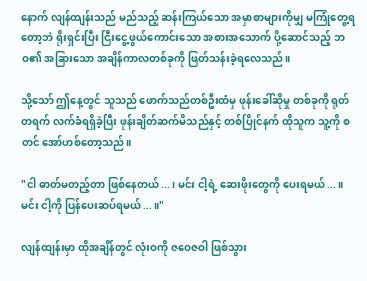နောက် လျန်ထျန်းသည် မည်သည့် ဆန်းကြယ်သော အမှာစာများကိုမျှ မကြုံတွေ့ရတော့ဘဲ ရိုးရှင်းပြီး ငြီးငွေ့ဖွယ်ကောင်းသော အစားအသောက် ပို့ဆောင်သည့် ဘဝ၏ အခြားသော အချိန်ကာလတစ်ခုကို ဖြတ်သန်းခဲ့ရလေသည်။

သို့သော် ဤနေ့တွင် သူသည် ဖောက်သည်တစ်ဦးထံမှ ဖုန်းခေါ်ဆိုမှု တစ်ခုကို ရုတ်တရက် လက်ခံရရှိခဲ့ပြီး ဖုန်းချိတ်ဆက်မိသည်နှင့် တစ်ပြိုင်နက် ထိုသူက သူ့ကို စတင် အော်ဟစ်တော့သည်။

"ငါ ဓာတ်မတည့်တာ ဖြစ်နေတယ်...၊ မင်း ငါ့ရဲ့ ဆေးဖိုးတွေကို ပေးရမယ်...။ မင်း ငါ့ကို ပြန်ပေးဆပ်ရမယ်...။"

လျန်ထျန်းမှာ ထိုအချိန်တွင် လုံးဝကို ဇဝေဇဝါ ဖြစ်သွား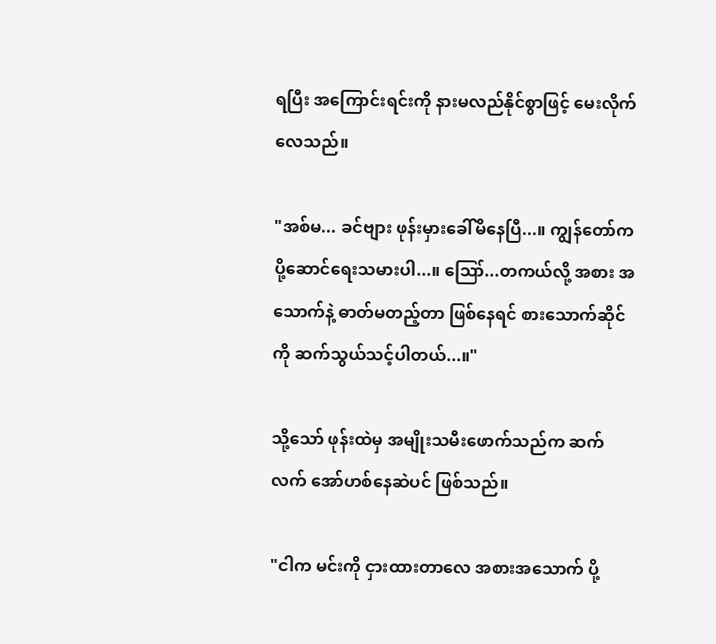ရပြီး အကြောင်းရင်းကို နားမလည်နိုင်စွာဖြင့် မေးလိုက် လေသည်။

"အစ်မ... ခင်ဗျား ဖုန်းမှားခေါ်မိနေပြီ...။ ကျွန်တော်က ပို့ဆောင်ရေးသမားပါ...။ ဪ...တကယ်လို့ အစား အသောက်နဲ့ ဓာတ်မတည့်တာ ဖြစ်နေရင် စားသောက်ဆိုင်ကို ဆက်သွယ်သင့်ပါတယ်...။"

သို့သော် ဖုန်းထဲမှ အမျိုးသမီးဖောက်သည်က ဆက်လက် အော်ဟစ်နေဆဲပင် ဖြစ်သည်။

"ငါက မင်းကို ငှားထားတာလေ အစားအသောက် ပို့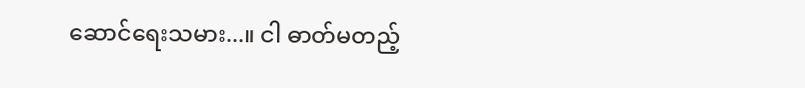ဆောင်ရေးသမား...။ ငါ ဓာတ်မတည့်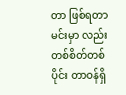တာ ဖြစ်ရတာ မင်းမှာ လည်း တစ်စိတ်တစ်ပိုင်း တာဝန်ရှိ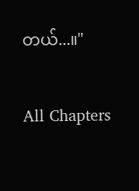တယ်...။"

All Chapters